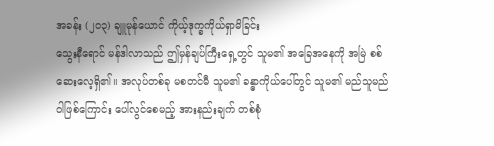အခန်း (၂၀၃) ချူမုန်ယောင် ကိုယ့်ဒုက္ခကိုယ်ရှာမိခြင်း
သွေးနီရောင် မန်ဒါလာသည် ဤမှန်ချပ်ကြီးရှေ့တွင် သူမ၏ အခြေအနေကို အမြဲ စစ်ဆေးလေ့ရှိ၏။ အလုပ်တစ်ခု မစတင်မီ သူမ၏ ခန္ဓာကိုယ်ပေါ်တွင် သူမ၏ မည်သူမည်ဝါဖြစ်ကြောင်း ပေါ်လွင်စေမည့် အားနည်းချက် တစ်စုံ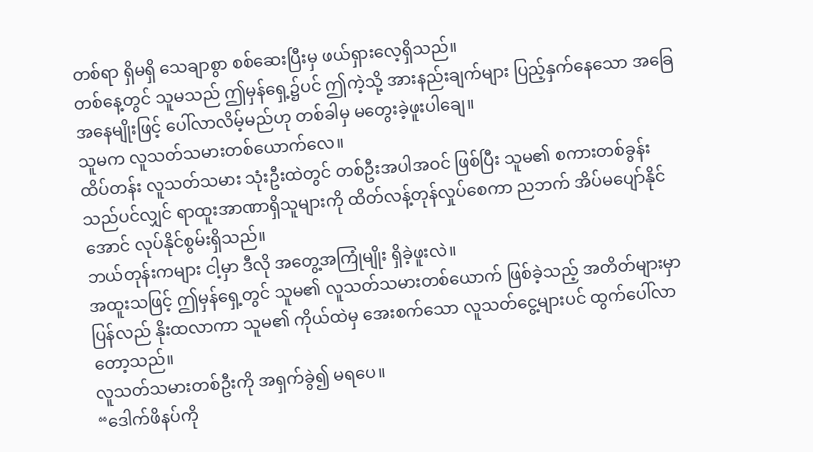တစ်ရာ ရှိမရှိ သေချာစွာ စစ်ဆေးပြီးမှ ဖယ်ရှားလေ့ရှိသည်။
တစ်နေ့တွင် သူမသည် ဤမှန်ရှေ့၌ပင် ဤကဲ့သို့ အားနည်းချက်များ ပြည့်နှက်နေသော အခြေအနေမျိုးဖြင့် ပေါ်လာလိမ့်မည်ဟု တစ်ခါမှ မတွေးခဲ့ဖူးပါချေ။
သူမက လူသတ်သမားတစ်ယောက်လေ။
ထိပ်တန်း လူသတ်သမား သုံးဦးထဲတွင် တစ်ဦးအပါအဝင် ဖြစ်ပြီး သူမ၏ စကားတစ်ခွန်းသည်ပင်လျှင် ရာထူးအာဏာရှိသူများကို ထိတ်လန့်တုန်လှုပ်စေကာ ညဘက် အိပ်မပျော်နိုင်အောင် လုပ်နိုင်စွမ်းရှိသည်။
ဘယ်တုန်းကများ ငါ့မှာ ဒီလို အတွေ့အကြုံမျိုး ရှိခဲ့ဖူးလဲ။
အထူးသဖြင့် ဤမှန်ရှေ့တွင် သူမ၏ လူသတ်သမားတစ်ယောက် ဖြစ်ခဲ့သည့် အတိတ်များမှာ ပြန်လည် နိုးထလာကာ သူမ၏ ကိုယ်ထဲမှ အေးစက်သော လူသတ်ငွေ့များပင် ထွက်ပေါ်လာတော့သည်။
လူသတ်သမားတစ်ဦးကို အရှက်ခွဲ၍ မရပေ။
“ဒေါက်ဖိနပ်ကို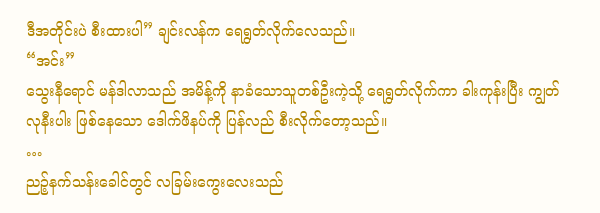ဒီအတိုင်းပဲ စီးထားပါ” ချင်းလန်က ရေရွတ်လိုက်လေသည်။
“အင်း”
သွေးနီရောင် မန်ဒါလာသည် အမိန့်ကို နာခံသောသူတစ်ဦးကဲ့သို့ ရေရွတ်လိုက်ကာ ခါးကုန်းပြီး ကျွတ်လုနီးပါး ဖြစ်နေသော ဒေါက်ဖိနပ်ကို ပြန်လည် စီးလိုက်တော့သည်။
…
ညဉ့်နက်သန်းခေါင်တွင် လခြမ်းကွေးလေးသည်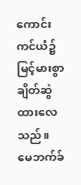ကောင်းကင်ယံ၌ မြင့်မားစွာ ချိတ်ဆွဲထားလေသည်။
မေဘက်ခ်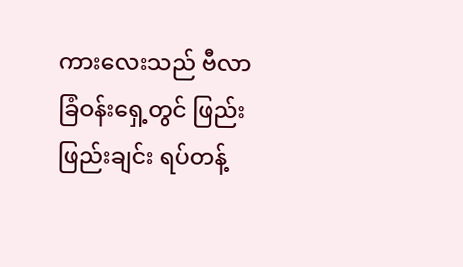ကားလေးသည် ဗီလာခြံဝန်းရှေ့တွင် ဖြည်းဖြည်းချင်း ရပ်တန့်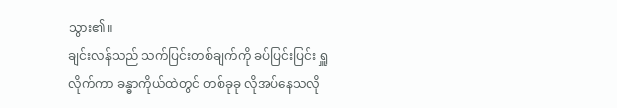သွား၏။
ချင်းလန်သည် သက်ပြင်းတစ်ချက်ကို ခပ်ပြင်းပြင်း ရှူလိုက်ကာ ခန္ဓာကိုယ်ထဲတွင် တစ်ခုခု လိုအပ်နေသလို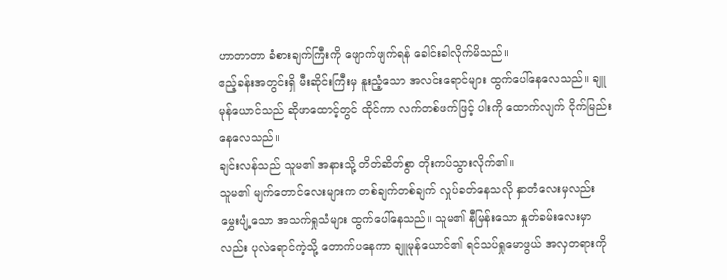ဟာတာတာ ခံစားချက်ကြီးကို ဖျောက်ဖျက်ရန် ခေါင်းခါလိုက်မိသည်။
ဧည့်ခန်းအတွင်းရှိ မီးဆိုင်းကြီးမှ နူးညံ့သော အလင်းရောင်များ ထွက်ပေါ်နေလေသည်။ ချူမုန်ယောင်သည် ဆိုဖာထောင့်တွင် ထိုင်ကာ လက်တစ်ဖက်ဖြင့် ပါးကို ထောက်လျက် ငိုက်မြည်းနေလေသည်။
ချင်းလန်သည် သူမ၏ အနားသို့ တိတ်ဆိတ်စွာ တိုးကပ်သွားလိုက်၏။
သူမ၏ မျက်တောင်လေးများက တစ်ချက်တစ်ချက် လှုပ်ခတ်နေသလို နှာတံလေးမှလည်း မွှေးပျံ့သော အသက်ရှုသံများ ထွက်ပေါ်နေသည်။ သူမ၏ နီမြန်းသော နှုတ်ခမ်းလေးမှာလည်း ပုလဲရောင်ကဲ့သို့ တောက်ပနေကာ ချူမုန်ယောင်၏ ရင်သပ်ရှုမောဖွယ် အလှတရားကို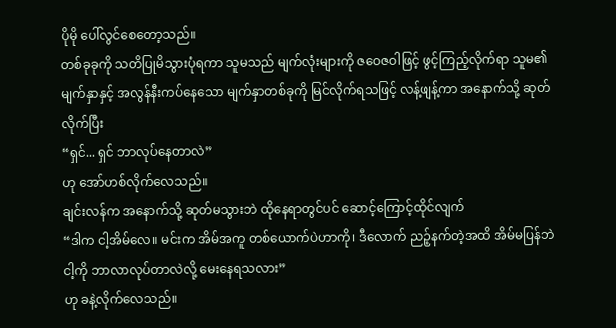ပိုမို ပေါ်လွင်စေတော့သည်။
တစ်ခုခုကို သတိပြုမိသွားပုံရကာ သူမသည် မျက်လုံးများကို ဇဝေဇဝါဖြင့် ဖွင့်ကြည့်လိုက်ရာ သူမ၏ မျက်နှာနှင့် အလွန်နီးကပ်နေသော မျက်နှာတစ်ခုကို မြင်လိုက်ရသဖြင့် လန့်ဖျန့်ကာ အနောက်သို့ ဆုတ်လိုက်ပြီး
“ရှင်... ရှင် ဘာလုပ်နေတာလဲ”
ဟု အော်ဟစ်လိုက်လေသည်။
ချင်းလန်က အနောက်သို့ ဆုတ်မသွားဘဲ ထိုနေရာတွင်ပင် ဆောင့်ကြောင့်ထိုင်လျက်
“ဒါက ငါ့အိမ်လေ။ မင်းက အိမ်အကူ တစ်ယောက်ပဲဟာကို၊ ဒီလောက် ညဉ့်နက်တဲ့အထိ အိမ်မပြန်ဘဲ ငါ့ကို ဘာလာလုပ်တာလဲလို့ မေးနေရသလား”
ဟု ခနဲ့လိုက်လေသည်။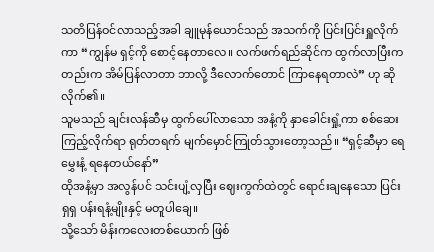သတိပြန်ဝင်လာသည့်အခါ ချူမုန်ယောင်သည် အသက်ကို ပြင်းပြင်းရှူလိုက်ကာ “ကျွန်မ ရှင့်ကို စောင့်နေတာလေ။ လက်ဖက်ရည်ဆိုင်က ထွက်လာပြီးကတည်းက အိမ်ပြန်လာတာ ဘာလို့ ဒီလောက်တောင် ကြာနေရတာလဲ” ဟု ဆိုလိုက်၏။
သူမသည် ချင်းလန်ဆီမှ ထွက်ပေါ်လာသော အနံ့ကို နှာခေါင်းရှုံ့ကာ စစ်ဆေးကြည့်လိုက်ရာ ရုတ်တရက် မျက်မှောင်ကြုတ်သွားတော့သည်။ “ရှင့်ဆီမှာ ရေမွှေးနံ့ ရနေတယ်နော်”
ထိုအနံ့မှာ အလွန်ပင် သင်းပျံ့လှပြီး ဈေးကွက်ထဲတွင် ရောင်းချနေသော ပြင်းရှရှ ပန်းရနံ့မျိုးနှင့် မတူပါချေ။
သို့သော် မိန်းကလေးတစ်ယောက် ဖြစ်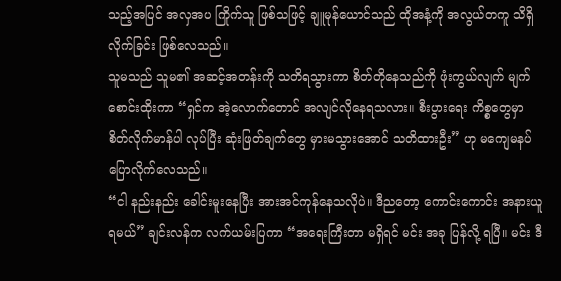သည့်အပြင် အလှအပ ကြိုက်သူ ဖြစ်သဖြင့် ချူမုန်ယောင်သည် ထိုအနံ့ကို အလွယ်တကူ သိရှိလိုက်ခြင်း ဖြစ်လေသည်။
သူမသည် သူမ၏ အဆင့်အတန်းကို သတိရသွားကာ စိတ်တိုနေသည်ကို ဖုံးကွယ်လျက် မျက်စောင်းထိုးကာ “ရှင်က အဲ့လောက်တောင် အလျင်လိုနေရသလား။ စီးပွားရေး ကိစ္စတွေမှာ စိတ်လိုက်မာန်ပါ လုပ်ပြီး ဆုံးဖြတ်ချက်တွေ မှားမသွားအောင် သတိထားဦး” ဟု မကျေမနပ် ပြောလိုက်လေသည်။
“ငါ နည်းနည်း ခေါင်းမူးနေပြီး အားအင်ကုန်နေသလိုပဲ။ ဒီညတော့ ကောင်းကောင်း အနားယူရမယ်” ချင်းလန်က လက်ယမ်းပြကာ “အရေးကြီးတာ မရှိရင် မင်း အခု ပြန်လို့ ရပြီ။ မင်း ဒီ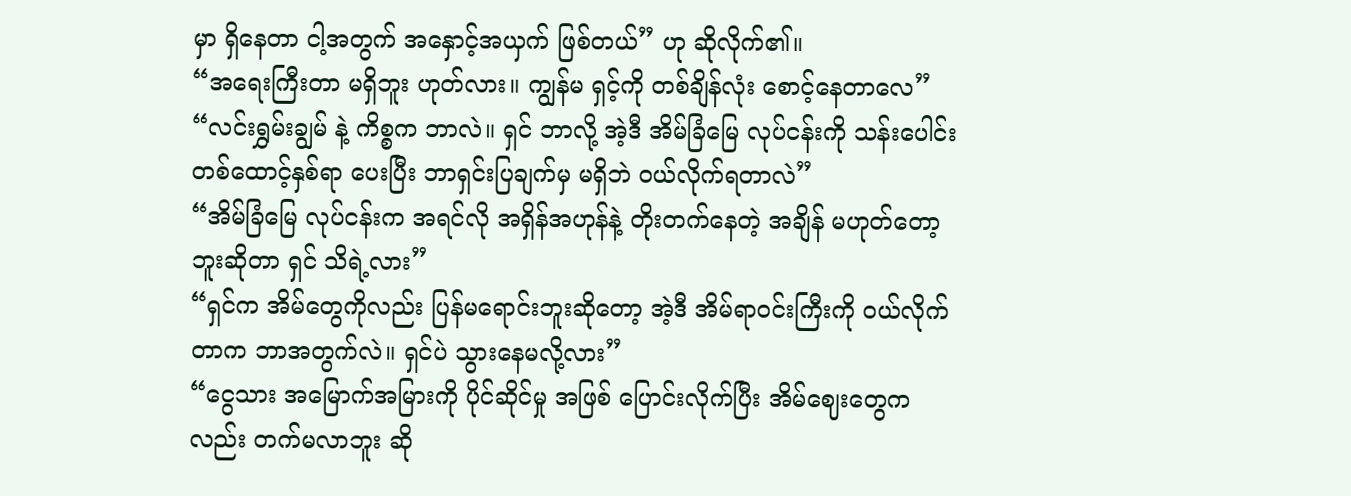မှာ ရှိနေတာ ငါ့အတွက် အနှောင့်အယှက် ဖြစ်တယ်” ဟု ဆိုလိုက်၏။
“အရေးကြီးတာ မရှိဘူး ဟုတ်လား။ ကျွန်မ ရှင့်ကို တစ်ချိန်လုံး စောင့်နေတာလေ”
“လင်းရွှမ်းချွမ် နဲ့ ကိစ္စက ဘာလဲ။ ရှင် ဘာလို့ အဲ့ဒီ အိမ်ခြံမြေ လုပ်ငန်းကို သန်းပေါင်း တစ်ထောင့်နှစ်ရာ ပေးပြီး ဘာရှင်းပြချက်မှ မရှိဘဲ ဝယ်လိုက်ရတာလဲ”
“အိမ်ခြံမြေ လုပ်ငန်းက အရင်လို အရှိန်အဟုန်နဲ့ တိုးတက်နေတဲ့ အချိန် မဟုတ်တော့ဘူးဆိုတာ ရှင် သိရဲ့လား”
“ရှင်က အိမ်တွေကိုလည်း ပြန်မရောင်းဘူးဆိုတော့ အဲ့ဒီ အိမ်ရာဝင်းကြီးကို ဝယ်လိုက်တာက ဘာအတွက်လဲ။ ရှင်ပဲ သွားနေမလို့လား”
“ငွေသား အမြောက်အမြားကို ပိုင်ဆိုင်မှု အဖြစ် ပြောင်းလိုက်ပြီး အိမ်ဈေးတွေကလည်း တက်မလာဘူး ဆို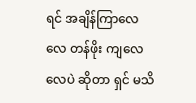ရင် အချိန်ကြာလေလေ တန်ဖိုး ကျလေလေပဲ ဆိုတာ ရှင် မသိ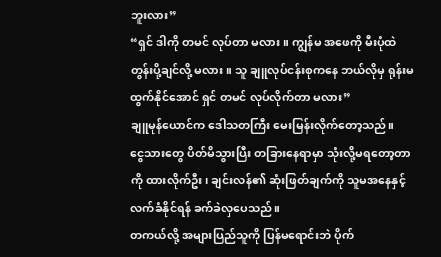ဘူးလား”
“ရှင် ဒါကို တမင် လုပ်တာ မလား။ ကျွန်မ အဖေကို မီးပုံထဲ တွန်းပို့ချင်လို့ မလား။ သူ ချူလုပ်ငန်းစုကနေ ဘယ်လိုမှ ရုန်းမထွက်နိုင်အောင် ရှင် တမင် လုပ်လိုက်တာ မလား”
ချူမုန်ယောင်က ဒေါသတကြီး မေးမြန်းလိုက်တော့သည်။
ငွေသားတွေ ပိတ်မိသွားပြီး တခြားနေရာမှာ သုံးလို့မရတော့တာကို ထားလိုက်ဦး၊ ချင်းလန်၏ ဆုံးဖြတ်ချက်ကို သူမအနေနှင့် လက်ခံနိုင်ရန် ခက်ခဲလှပေသည်။
တကယ်လို့ အများပြည်သူကို ပြန်မရောင်းဘဲ ပိုက်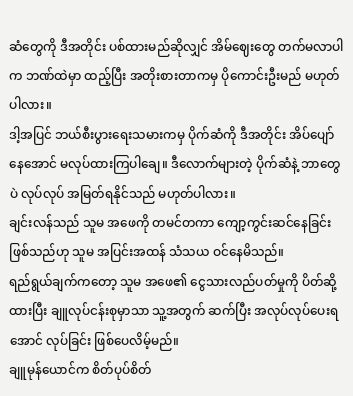ဆံတွေကို ဒီအတိုင်း ပစ်ထားမည်ဆိုလျှင် အိမ်ဈေးတွေ တက်မလာပါက ဘဏ်ထဲမှာ ထည့်ပြီး အတိုးစားတာကမှ ပိုကောင်းဦးမည် မဟုတ်ပါလား။
ဒါ့အပြင် ဘယ်စီးပွားရေးသမားကမှ ပိုက်ဆံကို ဒီအတိုင်း အိပ်ပျော်နေအောင် မလုပ်ထားကြပါချေ။ ဒီလောက်များတဲ့ ပိုက်ဆံနဲ့ ဘာတွေပဲ လုပ်လုပ် အမြတ်ရနိုင်သည် မဟုတ်ပါလား။
ချင်းလန်သည် သူမ အဖေကို တမင်တကာ ကျော့ကွင်းဆင်နေခြင်း ဖြစ်သည်ဟု သူမ အပြင်းအထန် သံသယ ဝင်နေမိသည်။
ရည်ရွယ်ချက်ကတော့ သူမ အဖေ၏ ငွေသားလည်ပတ်မှုကို ပိတ်ဆို့ထားပြီး ချူလုပ်ငန်းစုမှာသာ သူ့အတွက် ဆက်ပြီး အလုပ်လုပ်ပေးရအောင် လုပ်ခြင်း ဖြစ်ပေလိမ့်မည်။
ချူမုန်ယောင်က စိတ်ပုပ်စိတ်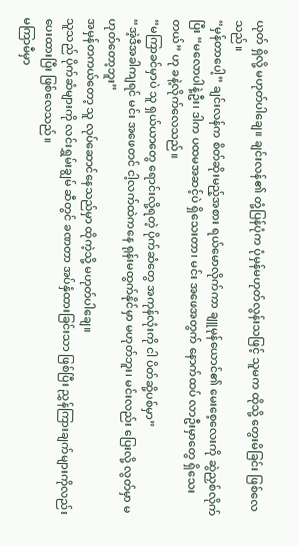ယုတ် ရှိလို့ မဟုတ်ပါချေ။ ချင်းလန်၏ တုံ့ပြန်ပုံက ပုံမှန်မဟုတ်လွန်းသဖြင့် သူမက ထိုသို့ တွေးမိခြင်း ဖြစ်လေသည်။
“မှန်တာပေါ့” ချင်းလန်က စိတ်ဆိုးမည့်အစား ရယ်မောလိုက်ကာ ချူမုန်ယောင်၏ မေးစေ့လေးကို ဆွဲညှစ်လိုက်ပြီး “မလောပါနဲ့ဦး၊ ဒါက ပထမအဆင့်ပဲ ရှိသေးတာ၊ မင်း အဖေအတွက် နောက်ထပ် လာဦးမှာတွေ ရှိသေးတယ်” ဟု ခနဲ့လိုက်လေသည်။
“မကြာခင်မှာပဲ သူ ရှယ်ယာတွေ ရောင်းလို့ရတဲ့ ပိုက်ဆံတွေ အကုန်လုံးကို ငါ ပိတ်ဆို့ပစ်မှာ”
“အဲ့ဒီအခါကျရင် မင်း အဖေတင် ငါ့လက်ထဲကနေ ရုန်းမထွက်နိုင်မှာ မဟုတ်ဘူး၊ မင်းလည်း ပြေးလို့ လွတ်မှာ မဟုတ်တော့ဘူး”
အမှန်တကယ်တော့ သူ လုပ်ဆောင်နေသည်မှာ ထိုကဲ့သို့ မဟုတ်ပါချေ။
သူသည် ပိုက်ဆံများကို လင်းရွှမ်းချွမ် ဆီတွင် ခဏတာ အပ်နှံထားခြင်းသာ ဖြစ်ပြီး ညွှန်ကြားချက်များကိုလည်း ပေးထားပြီး ဖြစ်လေသည်။
မကြာမီမှာ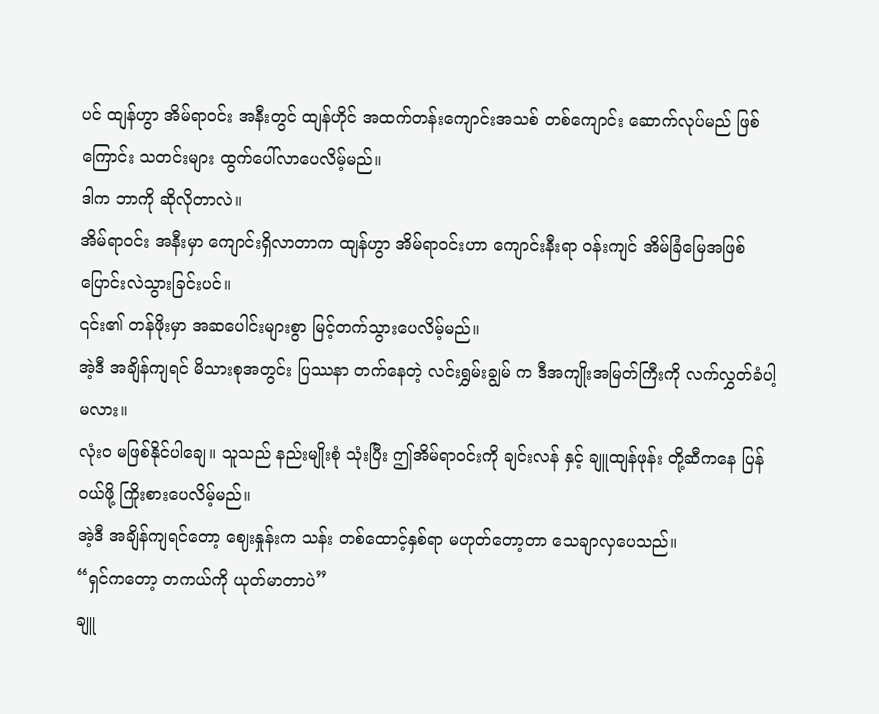ပင် ထျန်ဟွာ အိမ်ရာဝင်း အနီးတွင် ထျန်ဟိုင် အထက်တန်းကျောင်းအသစ် တစ်ကျောင်း ဆောက်လုပ်မည် ဖြစ်ကြောင်း သတင်းများ ထွက်ပေါ်လာပေလိမ့်မည်။
ဒါက ဘာကို ဆိုလိုတာလဲ။
အိမ်ရာဝင်း အနီးမှာ ကျောင်းရှိလာတာက ထျန်ဟွာ အိမ်ရာဝင်းဟာ ကျောင်းနီးရာ ဝန်းကျင် အိမ်ခြံမြေအဖြစ် ပြောင်းလဲသွားခြင်းပင်။
၎င်း၏ တန်ဖိုးမှာ အဆပေါင်းများစွာ မြင့်တက်သွားပေလိမ့်မည်။
အဲ့ဒီ အချိန်ကျရင် မိသားစုအတွင်း ပြဿနာ တက်နေတဲ့ လင်းရွှမ်းချွမ် က ဒီအကျိုးအမြတ်ကြီးကို လက်လွှတ်ခံပါ့မလား။
လုံးဝ မဖြစ်နိုင်ပါချေ။ သူသည် နည်းမျိုးစုံ သုံးပြီး ဤအိမ်ရာဝင်းကို ချင်းလန် နှင့် ချူထျန်ဖုန်း တို့ဆီကနေ ပြန်ဝယ်ဖို့ ကြိုးစားပေလိမ့်မည်။
အဲ့ဒီ အချိန်ကျရင်တော့ ဈေးနှုန်းက သန်း တစ်ထောင့်နှစ်ရာ မဟုတ်တော့တာ သေချာလှပေသည်။
“ရှင်ကတော့ တကယ်ကို ယုတ်မာတာပဲ”
ချူ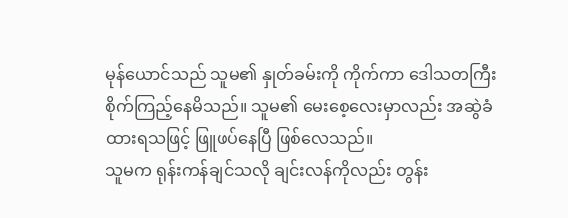မုန်ယောင်သည် သူမ၏ နှုတ်ခမ်းကို ကိုက်ကာ ဒေါသတကြီး စိုက်ကြည့်နေမိသည်။ သူမ၏ မေးစေ့လေးမှာလည်း အဆွဲခံထားရသဖြင့် ဖြူဖပ်နေပြီ ဖြစ်လေသည်။
သူမက ရုန်းကန်ချင်သလို ချင်းလန်ကိုလည်း တွန်း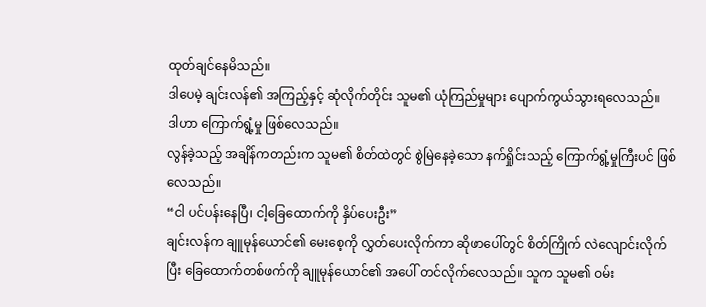ထုတ်ချင်နေမိသည်။
ဒါပေမဲ့ ချင်းလန်၏ အကြည့်နှင့် ဆုံလိုက်တိုင်း သူမ၏ ယုံကြည်မှုများ ပျောက်ကွယ်သွားရလေသည်။
ဒါဟာ ကြောက်ရွံ့မှု ဖြစ်လေသည်။
လွန်ခဲ့သည့် အချိန်ကတည်းက သူမ၏ စိတ်ထဲတွင် စွဲမြဲနေခဲ့သော နက်ရှိုင်းသည့် ကြောက်ရွံ့မှုကြီးပင် ဖြစ်လေသည်။
“ငါ ပင်ပန်းနေပြီ၊ ငါ့ခြေထောက်ကို နှိပ်ပေးဦး”
ချင်းလန်က ချူမုန်ယောင်၏ မေးစေ့ကို လွှတ်ပေးလိုက်ကာ ဆိုဖာပေါ်တွင် စိတ်ကြိုက် လဲလျောင်းလိုက်ပြီး ခြေထောက်တစ်ဖက်ကို ချူမုန်ယောင်၏ အပေါ် တင်လိုက်လေသည်။ သူက သူမ၏ ဝမ်း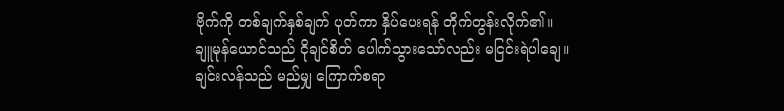ဗိုက်ကို တစ်ချက်နှစ်ချက် ပုတ်ကာ နှိပ်ပေးရန် တိုက်တွန်းလိုက်၏။
ချူမုန်ယောင်သည် ငိုချင်စိတ် ပေါက်သွားသော်လည်း မငြင်းရဲပါချေ။
ချင်းလန်သည် မည်မျှ ကြောက်စရာ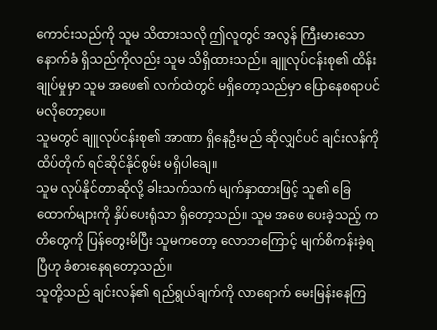ကောင်းသည်ကို သူမ သိထားသလို ဤလူတွင် အလွန် ကြီးမားသော နောက်ခံ ရှိသည်ကိုလည်း သူမ သိရှိထားသည်။ ချူလုပ်ငန်းစု၏ ထိန်းချုပ်မှုမှာ သူမ အဖေ၏ လက်ထဲတွင် မရှိတော့သည်မှာ ပြောနေစရာပင် မလိုတော့ပေ။
သူမတွင် ချူလုပ်ငန်းစု၏ အာဏာ ရှိနေဦးမည် ဆိုလျှင်ပင် ချင်းလန်ကို ထိပ်တိုက် ရင်ဆိုင်နိုင်စွမ်း မရှိပါချေ။
သူမ လုပ်နိုင်တာဆိုလို့ ခါးသက်သက် မျက်နှာထားဖြင့် သူ၏ ခြေထောက်များကို နှိပ်ပေးရုံသာ ရှိတော့သည်။ သူမ အဖေ ပေးခဲ့သည့် ကတိတွေကို ပြန်တွေးမိပြီး သူမကတော့ လောဘကြောင့် မျက်စိကန်းခဲ့ရပြီဟု ခံစားနေရတော့သည်။
သူတို့သည် ချင်းလန်၏ ရည်ရွယ်ချက်ကို လာရောက် မေးမြန်းနေကြ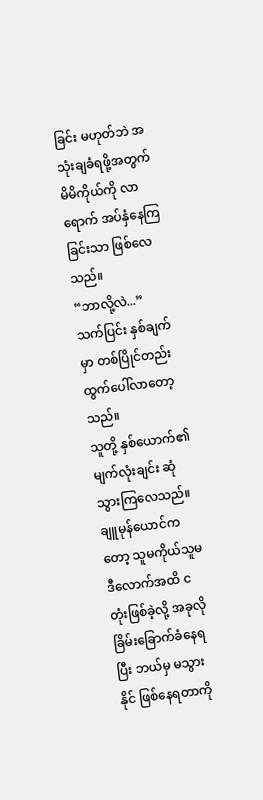ခြင်း မဟုတ်ဘဲ အသုံးချခံရဖို့အတွက် မိမိကိုယ်ကို လာရောက် အပ်နှံနေကြခြင်းသာ ဖြစ်လေသည်။
“ဘာလို့လဲ...”
သက်ပြင်း နှစ်ချက်မှာ တစ်ပြိုင်တည်း ထွက်ပေါ်လာတော့သည်။
သူတို့ နှစ်ယောက်၏ မျက်လုံးချင်း ဆုံသွားကြလေသည်။
ချူမုန်ယောင်ကတော့ သူမကိုယ်သူမ ဒီလောက်အထိ ငတုံးဖြစ်ခဲ့လို့ အခုလို ခြိမ်းခြောက်ခံနေရပြီး ဘယ်မှ မသွားနိုင် ဖြစ်နေရတာကို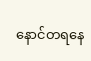နောင်တရနေ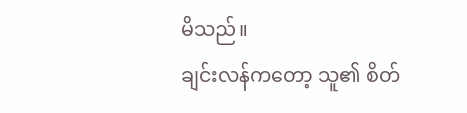မိသည်။
ချင်းလန်ကတော့ သူ၏ စိတ်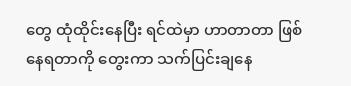တွေ ထုံထိုင်းနေပြီး ရင်ထဲမှာ ဟာတာတာ ဖြစ်နေရတာကို တွေးကာ သက်ပြင်းချနေ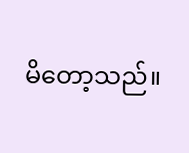မိတော့သည်။